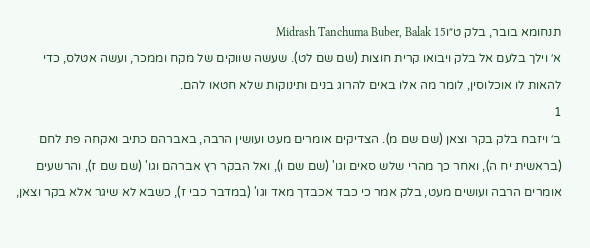תנחומא בובר, בלק ט״וMidrash Tanchuma Buber, Balak 15
א׳ וילך בלעם אל בלק ויבואו קרית חוצות (שם שם לט). שעשה שווקים של מקח וממכר, ועשה אטלס, כדי להאות לו אוכלוסין, לומר מה אלו באים להרוג בנים ותינוקות שלא חטאו להם.
1
ב׳ ויזבח בלק בקר וצאן (שם שם מ). הצדיקים אומרים מעט ועושין הרבה, באברהם כתיב ואקחה פת לחם (בראשית יח ה), ואחר כך מהרי שלש סאים וגו' (שם שם ו), ואל הבקר רץ אברהם וגו' (שם שם ז), והרשעים אומרים הרבה ועושים מעט, בלק אמר כי כבד אכבדך מאד וגו' (במדבר כבי ז), כשבא לא שיגר אלא בקר וצאן,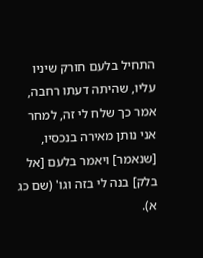התחיל בלעם חורק שיניו עליו, שהיתה דעתו רחבה, אמר כך שלח לי זה, למחר אני נותן מאירה בנכסיו, [שנאמר] ויאמר בלעם [אל בלק] בנה לי בזה וגו' (שם כג א).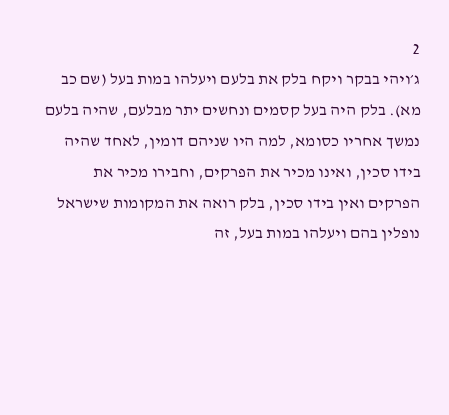2
ג׳ויהי בבקר ויקח בלק את בלעם ויעלהו במות בעל (שם כב מא). בלק היה בעל קסמים ונחשים יתר מבלעם, שהיה בלעם נמשך אחריו כסומא, למה היו שניהם דומין, לאחד שהיה בידו סכין, ואינו מכיר את הפרקים, וחבירו מכיר את הפרקים ואין בידו סכין, בלק רואה את המקומות שישראל נופלין בהם ויעלהו במות בעל, זה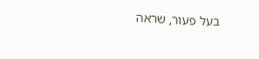בעל פעור, שראה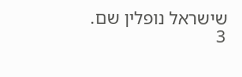שישראל נופלין שם.
3